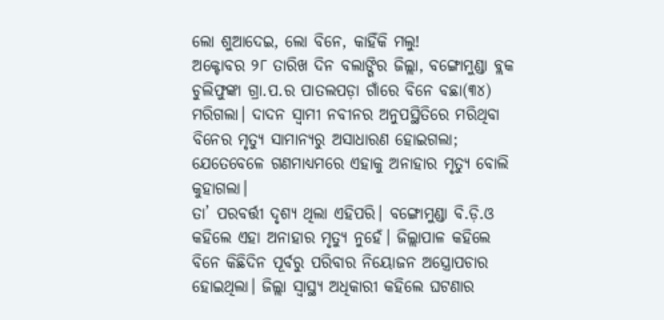ଲୋ ଶୁଆଦେଇ, ଲୋ ବିନେ, କାହିଁକି ମଲୁ!
ଅକ୍ଟୋବର ୨୮ ତାରିଖ ଦିନ ବଲାଙ୍ଗିର ଜିଲ୍ଲା, ବଙ୍ଗୋମୁଣ୍ଡା ବ୍ଲକ ଚୁଲିଫୁଙ୍କା ଗ୍ରା.ପ.ର ପାତଲପଡ଼ା ଗାଁରେ ବିନେ ବଛା(୩୪) ମରିଗଲା। ଦାଦନ ସ୍ୱାମୀ ନବୀନର ଅନୁପସ୍ଥିତିରେ ମରିଥିବା ବିନେର ମୃତ୍ୟୁ ସାମାନ୍ୟରୁ ଅସାଧାରଣ ହୋଇଗଲା; ଯେତେବେଳେ ଗଣମାଧ୍ୟମରେ ଏହାକୁ ଅନାହାର ମୃତ୍ୟୁ ବୋଲି କୁହାଗଲା।
ତା’ ପରବର୍ତ୍ତୀ ଦୃଶ୍ୟ ଥିଲା ଏହିପରି। ବଙ୍ଗୋମୁଣ୍ଡା ବି.ଡ଼ି.ଓ କହିଲେ ଏହା ଅନାହାର ମୃତ୍ୟୁ ନୁହେଁ। ଜିଲ୍ଲାପାଳ କହିଲେ ବିନେ କିଛିଦିନ ପୂର୍ବରୁ ପରିବାର ନିୟୋଜନ ଅସ୍ତ୍ରୋପଚାର ହୋଇଥିଲା। ଜିଲ୍ଲା ସ୍ୱାସ୍ଥ୍ୟ ଅଧିକାରୀ କହିଲେ ଘଟଣାର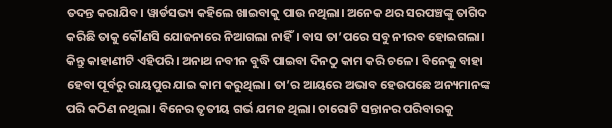ତଦନ୍ତ କରାଯିବ। ୱାର୍ଡସଭ୍ୟ କହିଲେ ଖାଇବାକୁ ପାଉ ନଥିଲା। ଅନେକ ଥର ସରପଞ୍ଚଙ୍କୁ ତାଗିଦ କରିଛି ତାକୁ କୌଣସି ଯୋଜନାରେ ନିଆଗଲା ନାହିଁ। ବାସ ତା’ପରେ ସବୁ ନୀରବ ହୋଇଗଲା।
କିନ୍ତୁ କାହାଣୀଟି ଏହିପରି। ଅନାଥ ନବୀନ ବୁଦ୍ଧି ପାଇବା ଦିନଠୁ କାମ କରି ଚଳେ। ବିନେକୁ ବାହା ହେବା ପୂର୍ବରୁ ରାୟପୁର ଯାଇ କାମ କରୁଥିଲା। ତା’ର ଆୟରେ ଅଭାବ ହେଉପଛେ ଅନ୍ୟମାନଙ୍କ ପରି କଠିଣ ନଥିଲା। ବିନେର ତୃତୀୟ ଗର୍ଭ ଯମଜ ଥିଲା। ଚାରୋଟି ସନ୍ତାନର ପରିବାରକୁ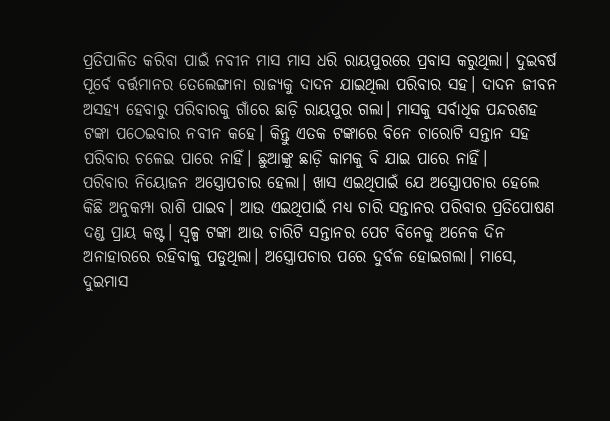ପ୍ରତିପାଳିତ କରିବା ପାଇଁ ନବୀନ ମାସ ମାସ ଧରି ରାୟପୁରରେ ପ୍ରବାସ କରୁଥିଲା। ଦୁଇବର୍ଷ ପୂର୍ବେ ବର୍ତ୍ତମାନର ତେଲେଙ୍ଗାନା ରାଜ୍ୟକୁ ଦାଦନ ଯାଇଥିଲା ପରିବାର ସହ। ଦାଦନ ଜୀବନ ଅସହ୍ୟ ହେବାରୁ ପରିବାରକୁ ଗାଁରେ ଛାଡ଼ି ରାୟପୁର ଗଲା। ମାସକୁ ସର୍ବାଧିକ ପନ୍ଦରଶହ ଟଙ୍କା ପଠେଇବାର ନବୀନ କହେ। କିନ୍ତୁ ଏତକ ଟଙ୍କାରେ ବିନେ ଚାରୋଟି ସନ୍ତାନ ସହ ପରିବାର ଚଳେଇ ପାରେ ନାହିଁ। ଛୁଆଙ୍କୁ ଛାଡ଼ି କାମକୁ ବି ଯାଇ ପାରେ ନାହିଁ।
ପରିବାର ନିୟୋଜନ ଅସ୍ତ୍ରୋପଚାର ହେଲା। ଖାସ ଏଇଥିପାଇଁ ଯେ ଅସ୍ତ୍ରୋପଚାର ହେଲେ କିଛି ଅନୁକମ୍ପା ରାଶି ପାଇବ। ଆଉ ଏଇଥିପାଇଁ ମଧ୍ୟ ଚାରି ସନ୍ତାନର ପରିବାର ପ୍ରତିପୋଷଣ ଦଣ୍ଡ ପ୍ରାୟ କଷ୍ଟ। ସ୍ୱଳ୍ପ ଟଙ୍କା ଆଉ ଚାରିଟି ସନ୍ତାନର ପେଟ ବିନେକୁ ଅନେକ ଦିନ ଅନାହାରରେ ରହିବାକୁ ପଡୁଥିଲା। ଅସ୍ତ୍ରୋପଚାର ପରେ ଦୁର୍ବଳ ହୋଇଗଲା। ମାସେ, ଦୁଇମାସ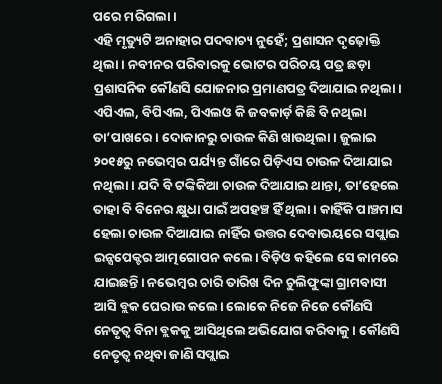ପରେ ମରିଗଲା।
ଏହି ମୃତ୍ୟୁଟି ଅନାହାର ପଦବାଚ୍ୟ ନୁହେଁ; ପ୍ରଶାସନ ଦୃଢ଼ୋକ୍ତି ଥିଲା। ନବୀନର ପରିବାରକୁ ଭୋଟର ପରିଚୟ ପତ୍ର ଛଡ଼ା ପ୍ରଶାସନିକ କୌଣସି ଯୋଜନାର ପ୍ରମାଣପତ୍ର ଦିଆଯାଇ ନଥିଲା। ଏପିଏଲ, ବିପିଏଲ, ପିଏଲଓ କି ଜବକାର୍ଡ଼ କିଛି ବି ନଥିଲା ତା’ପାଖରେ। ଦୋକାନରୁ ଚାଉଳ କିଣି ଖାଉଥିଲା। ଜୁଲାଇ ୨୦୧୫ରୁ ନଭେମ୍ବର ପର୍ଯ୍ୟନ୍ତ ଗାଁରେ ପିଡ଼ିଏସ ଚାଉଳ ଦିଆଯାଇ ନଥିଲା। ଯଦି ବି ଟଙ୍କିକିଆ ଚାଉଳ ଦିଆଯାଇ ଥାନ୍ତା, ତା’ହେଲେ ତାହା ବି ବିନେର କ୍ଷୁଧା ପାଇଁ ଅପହଞ୍ଚ ହିଁ ଥିଲା। କାହିଁକି ପାଞ୍ଚମାସ ହେଲା ଚାଉଳ ଦିଆଯାଇ ନାହିଁର ଉତ୍ତର ଦେବାଭୟରେ ସପ୍ଲାଇ ଇନ୍ସପେକ୍ଟର ଆତ୍ମଗୋପନ କଲେ। ବିଡ଼ିଓ କହିଲେ ସେ କାମରେ ଯାଇଛନ୍ତି। ନଭେମ୍ବର ଚାରି ତାରିଖ ଦିନ ଚୁଲିଫୁଙ୍କା ଗ୍ରାମବାସୀ ଆସି ବ୍ଲକ ଘେରାଉ କଲେ। ଲୋକେ ନିଜେ ନିଜେ କୌଣସି ନେତୃତ୍ୱ ବିନା ବ୍ଲକକୁ ଆସିଥିଲେ ଅଭିଯୋଗ କରିବାକୁ। କୌଣସି ନେତୃତ୍ୱ ନଥିବା ଜାଣି ସପ୍ଲାଇ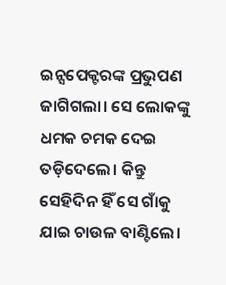ଇନ୍ସପେକ୍ଟରଙ୍କ ପ୍ରଭୁପଣ ଜାଗିଗଲା। ସେ ଲୋକଙ୍କୁ ଧମକ ଚମକ ଦେଇ ତଡ଼ିଦେଲେ। କିନ୍ତୁ ସେହିଦିନ ହିଁ ସେ ଗାଁକୁ ଯାଇ ଚାଉଳ ବାଣ୍ଟିଲେ।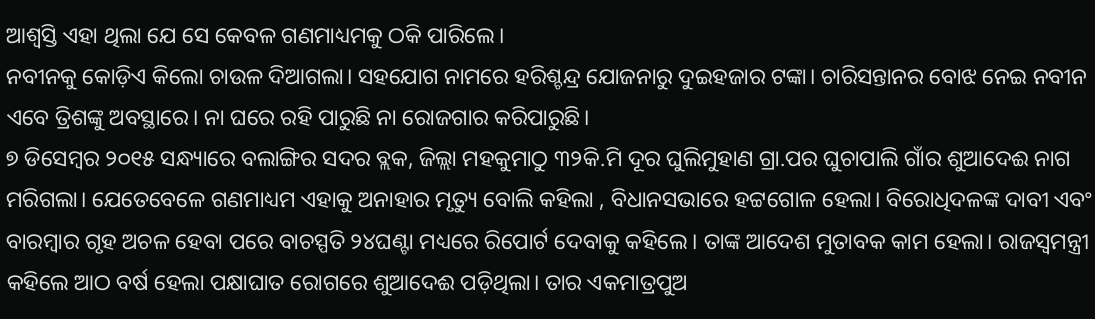ଆଶ୍ୱସ୍ତି ଏହା ଥିଲା ଯେ ସେ କେବଳ ଗଣମାଧ୍ୟମକୁ ଠକି ପାରିଲେ।
ନବୀନକୁ କୋଡ଼ିଏ କିଲୋ ଚାଉଳ ଦିଆଗଲା। ସହଯୋଗ ନାମରେ ହରିଶ୍ଚନ୍ଦ୍ର ଯୋଜନାରୁ ଦୁଇହଜାର ଟଙ୍କା। ଚାରିସନ୍ତାନର ବୋଝ ନେଇ ନବୀନ ଏବେ ତ୍ରିଶଙ୍କୁ ଅବସ୍ଥାରେ। ନା ଘରେ ରହି ପାରୁଛି ନା ରୋଜଗାର କରିପାରୁଛି।
୭ ଡିସେମ୍ବର ୨୦୧୫ ସନ୍ଧ୍ୟାରେ ବଲାଙ୍ଗିର ସଦର ବ୍ଲକ, ଜିଲ୍ଲା ମହକୁମାଠୁ ୩୨କି.ମି ଦୂର ଘୁଲିମୁହାଣ ଗ୍ରା.ପର ଘୁଚାପାଲି ଗାଁର ଶୁଆଦେଈ ନାଗ ମରିଗଲା। ଯେତେବେଳେ ଗଣମାଧ୍ୟମ ଏହାକୁ ଅନାହାର ମୃତ୍ୟୁ ବୋଲି କହିଲା , ବିଧାନସଭାରେ ହଟ୍ଟଗୋଳ ହେଲା। ବିରୋଧିଦଳଙ୍କ ଦାବୀ ଏବଂ ବାରମ୍ବାର ଗୃହ ଅଚଳ ହେବା ପରେ ବାଚସ୍ପତି ୨୪ଘଣ୍ଟା ମଧ୍ୟରେ ରିପୋର୍ଟ ଦେବାକୁ କହିଲେ। ତାଙ୍କ ଆଦେଶ ମୁତାବକ କାମ ହେଲା। ରାଜସ୍ୱମନ୍ତ୍ରୀ କହିଲେ ଆଠ ବର୍ଷ ହେଲା ପକ୍ଷାଘାତ ରୋଗରେ ଶୁଆଦେଈ ପଡ଼ିଥିଲା। ତାର ଏକମାତ୍ରପୁଅ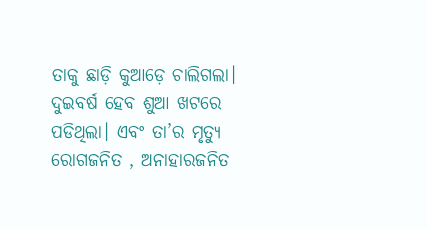ତାକୁ ଛାଡ଼ି କୁଆଡ଼େ ଚାଲିଗଲା। ଦୁଇବର୍ଷ ହେବ ଶୁଆ ଖଟରେ ପଡିଥିଲା। ଏବଂ ତା’ର ମୃତ୍ୟୁ ରୋଗଜନିତ , ଅନାହାରଜନିତ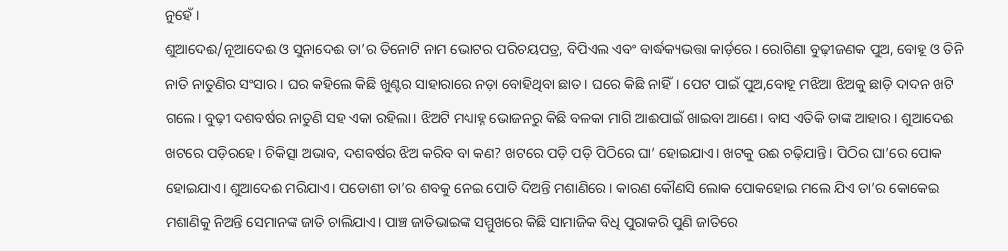ନୁହେଁ।
ଶୁଆଦେଈ/ନୂଆଦେଈ ଓ ସୁନାଦେଈ ତା’ର ତିନୋଟି ନାମ ଭୋଟର ପରିଚୟପତ୍ର, ବିପିଏଲ ଏବଂ ବାର୍ଦ୍ଧକ୍ୟଭତ୍ତା କାର୍ଡ଼ରେ। ରୋଗିଣା ବୁଢ଼ୀଜଣକ ପୁଅ, ବୋହୂ ଓ ତିନି ନାତି ନାତୁଣିର ସଂସାର। ଘର କହିଲେ କିଛି ଖୁଣ୍ଟର ସାହାରାରେ ନଡ଼ା ବୋହିଥିବା ଛାତ। ଘରେ କିଛି ନାହିଁ। ପେଟ ପାଇଁ ପୁଅ,ବୋହୂ ମଝିଆ ଝିଅକୁ ଛାଡ଼ି ଦାଦନ ଖଟି ଗଲେ। ବୁଢ଼ୀ ଦଶବର୍ଷର ନାତୁଣି ସହ ଏକା ରହିଲା। ଝିଅଟି ମଧ୍ୟାହ୍ନ ଭୋଜନରୁ କିଛି ବଳକା ମାଗି ଆଈପାଇଁ ଖାଇବା ଆଣେ। ବାସ ଏତିକି ତାଙ୍କ ଆହାର। ଶୁଆଦେଈ ଖଟରେ ପଡ଼ିରହେ। ଚିକିତ୍ସା ଅଭାବ, ଦଶବର୍ଷର ଝିଅ କରିବ ବା କଣ? ଖଟରେ ପଡ଼ି ପଡ଼ି ପିଠିରେ ଘା’ ହୋଇଯାଏ। ଖଟକୁ ଉଈ ଚଢ଼ିଯାନ୍ତି। ପିଠିର ଘା’ରେ ପୋକ ହୋଇଯାଏ। ଶୁଆଦେଈ ମରିଯାଏ। ପଡୋଶୀ ତା’ର ଶବକୁ ନେଇ ପୋତି ଦିଅନ୍ତି ମଶାଣିରେ। କାରଣ କୌଣସି ଲୋକ ପୋକହୋଇ ମଲେ ଯିଏ ତା’ର କୋକେଇ ମଶାଣିକୁ ନିଅନ୍ତି ସେମାନଙ୍କ ଜାତି ଚାଲିଯାଏ। ପାଞ୍ଚ ଜାତିଭାଇଙ୍କ ସମ୍ମୁଖରେ କିଛି ସାମାଜିକ ବିଧି ପୁରାକରି ପୁଣି ଜାତିରେ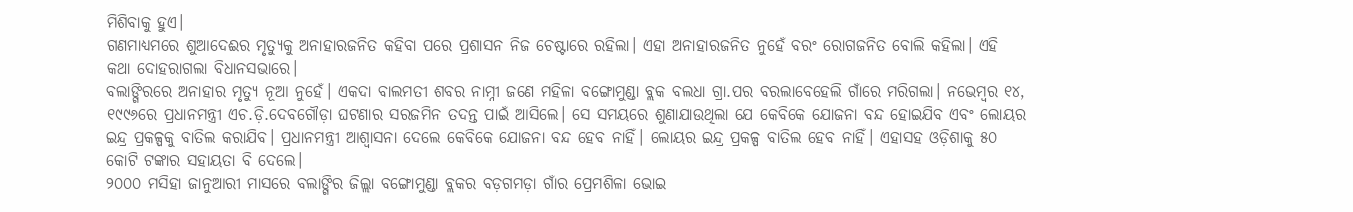ମିଶିବାକୁ ହୁଏ।
ଗଣମାଧ୍ୟମରେ ଶୁଆଦେଈର ମୃତ୍ୟୁକୁ ଅନାହାରଜନିତ କହିବା ପରେ ପ୍ରଶାସନ ନିଜ ଚେଷ୍ଟାରେ ରହିଲା। ଏହା ଅନାହାରଜନିତ ନୁହେଁ ବରଂ ରୋଗଜନିତ ବୋଲି କହିଲା। ଏହି କଥା ଦୋହରାଗଲା ବିଧାନସଭାରେ।
ବଲାଙ୍ଗିରରେ ଅନାହାର ମୃତ୍ୟୁ ନୂଆ ନୁହେଁ। ଏକଦା ବାଲମତୀ ଶବର ନାମ୍ନୀ ଜଣେ ମହିଳା ବଙ୍ଗୋମୁଣ୍ଡା ବ୍ଲକ ବଲଧା ଗ୍ରା.ପର ବରଲାବେହେଲି ଗାଁରେ ମରିଗଲା। ନଭେମ୍ବର ୧୪, ୧୯୯୬ରେ ପ୍ରଧାନମନ୍ତ୍ରୀ ଏଚ.ଡ଼ି.ଦେବଗୌଡ଼ା ଘଟଣାର ସରଜମିନ ତଦନ୍ତ ପାଇଁ ଆସିଲେ। ସେ ସମୟରେ ଶୁଣାଯାଉଥିଲା ଯେ କେବିକେ ଯୋଜନା ବନ୍ଦ ହୋଇଯିବ ଏବଂ ଲୋୟର ଇନ୍ଦ୍ର ପ୍ରକଳ୍ପକୁ ବାତିଲ କରାଯିବ। ପ୍ରଧାନମନ୍ତ୍ରୀ ଆଶ୍ୱାସନା ଦେଲେ କେବିକେ ଯୋଜନା ବନ୍ଦ ହେବ ନାହିଁ। ଲୋୟର ଇନ୍ଦ୍ର ପ୍ରକଳ୍ପ ବାତିଲ ହେବ ନାହିଁ। ଏହାସହ ଓଡ଼ିଶାକୁ ୫୦ କୋଟି ଟଙ୍କାର ସହାୟତା ବି ଦେଲେ।
୨୦୦୦ ମସିହା ଜାନୁଆରୀ ମାସରେ ବଲାଙ୍ଗିର ଜିଲ୍ଲା ବଙ୍ଗୋମୁଣ୍ଡା ବ୍ଲକର ବଡ଼ଗମଡ଼ା ଗାଁର ପ୍ରେମଶିଳା ଭୋଇ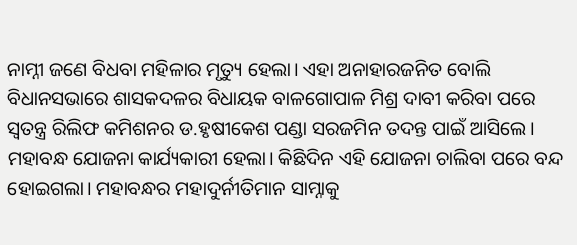ନାମ୍ନୀ ଜଣେ ବିଧବା ମହିଳାର ମୃତ୍ୟୁ ହେଲା। ଏହା ଅନାହାରଜନିତ ବୋଲି ବିଧାନସଭାରେ ଶାସକଦଳର ବିଧାୟକ ବାଳଗୋପାଳ ମିଶ୍ର ଦାବୀ କରିବା ପରେ ସ୍ୱତନ୍ତ୍ର ରିଲିଫ କମିଶନର ଡ.ହୃଷୀକେଶ ପଣ୍ଡା ସରଜମିନ ତଦନ୍ତ ପାଇଁ ଆସିଲେ। ମହାବନ୍ଧ ଯୋଜନା କାର୍ଯ୍ୟକାରୀ ହେଲା। କିଛିଦିନ ଏହି ଯୋଜନା ଚାଲିବା ପରେ ବନ୍ଦ ହୋଇଗଲା। ମହାବନ୍ଧର ମହାଦୁର୍ନୀତିମାନ ସାମ୍ନାକୁ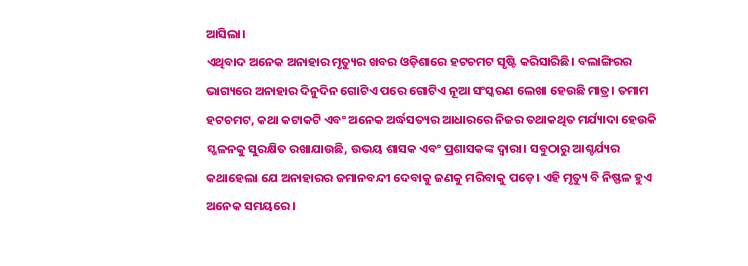ଆସିଲା।
ଏଥିବାଦ ଅନେକ ଅନାହାର ମୃତ୍ୟୁର ଖବର ଓଡ଼ିଶାରେ ହଟଚମଟ ସୃଷ୍ଟି କରିସାରିଛି। ବଲାଙ୍ଗିରର ଭାଗ୍ୟରେ ଅନାହାର ଦିନୁଦିନ ଗୋଟିଏ ପରେ ଗୋଟିଏ ନୂଆ ସଂସ୍କରଣ ଲେଖା ହେଉଛି ମାତ୍ର। ତମାମ ହଟଚମଟ, କଥା କଟାକଟି ଏବଂ ଅନେକ ଅର୍ଦ୍ଧସତ୍ୟର ଆଧାରରେ ନିଜର ତଥାକଥିତ ମର୍ଯ୍ୟାଦା ହେଉକି ସ୍ଖଳନକୁ ସୁରକ୍ଷିତ ରଖାଯାଉଛି, ଉଭୟ ଶାସକ ଏବଂ ପ୍ରଶାସକଙ୍କ ଦ୍ୱାରା। ସବୁଠାରୁ ଆଶ୍ଚର୍ଯ୍ୟର କଥାହେଲା ଯେ ଅନାହାରର ଜମାନବନ୍ଦୀ ଦେବାକୁ ଜଣକୁ ମରିବାକୁ ପଡ଼େ। ଏହି ମୃତ୍ୟୁ ବି ନିଷ୍ଫଳ ହୁଏ ଅନେକ ସମୟରେ।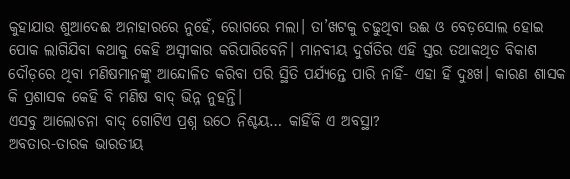କୁହାଯାଉ ଶୁଆଦେଈ ଅନାହାରରେ ନୁହେଁ, ରୋଗରେ ମଲା। ତା’ଖଟକୁ ଚଢୁଥିବା ଉଈ ଓ ବେଡ଼ସୋଲ ହୋଇ ପୋକ ଲାଗିଯିବା କଥାକୁ କେହି ଅସ୍ୱୀକାର କରିପାରିବେନି। ମାନବୀୟ ଦୁର୍ଗତିର ଏହି ସ୍ତର ତଥାକଥିତ ବିକାଶ ଦୌଡ଼ରେ ଥିବା ମଣିଷମାନଙ୍କୁ ଆନ୍ଦୋଳିତ କରିବା ପରି ସ୍ଥିତି ପର୍ଯ୍ୟନ୍ତେ ପାରି ନାହିଁ- ଏହା ହିଁ ଦୁଃଖ। କାରଣ ଶାସକ କି ପ୍ରଶାସକ କେହି ବି ମଣିଷ ବାଦ୍ ଭିନ୍ନ ନୁହନ୍ତି।
ଏସବୁ ଆଲୋଚନା ବାଦ୍ ଗୋଟିଏ ପ୍ରଶ୍ନ ଉଠେ ନିଶ୍ଚୟ… କାହିଁକି ଏ ଅବସ୍ଥା?
ଅବତାର-ତାରକ ଭାରତୀୟ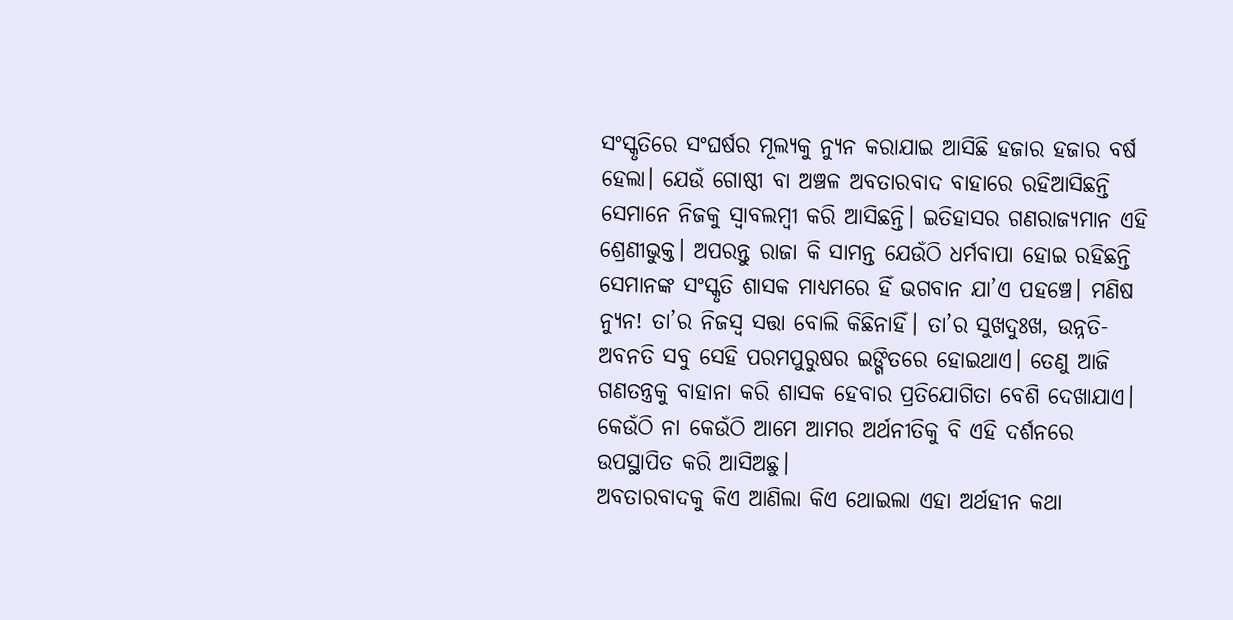ସଂସ୍କୃତିରେ ସଂଘର୍ଷର ମୂଲ୍ୟକୁ ନ୍ୟୁନ କରାଯାଇ ଆସିଛି ହଜାର ହଜାର ବର୍ଷ ହେଲା। ଯେଉଁ ଗୋଷ୍ଠୀ ବା ଅଞ୍ଚଳ ଅବତାରବାଦ ବାହାରେ ରହିଆସିଛନ୍ତି ସେମାନେ ନିଜକୁ ସ୍ୱାବଲମ୍ବୀ କରି ଆସିଛନ୍ତି। ଇତିହାସର ଗଣରାଜ୍ୟମାନ ଏହି ଶ୍ରେଣୀଭୁକ୍ତ। ଅପରନ୍ତୁ ରାଜା କି ସାମନ୍ତ ଯେଉଁଠି ଧର୍ମବାପା ହୋଇ ରହିଛନ୍ତି ସେମାନଙ୍କ ସଂସ୍କୃତି ଶାସକ ମାଧ୍ୟମରେ ହିଁ ଭଗବାନ ଯା’ଏ ପହଞ୍ଚେ। ମଣିଷ ନ୍ୟୁନ! ତା’ର ନିଜସ୍ୱ ସତ୍ତା ବୋଲି କିଛିନାହିଁ। ତା’ର ସୁଖଦୁଃଖ, ଉନ୍ନତି-ଅବନତି ସବୁ ସେହି ପରମପୁରୁଷର ଇଙ୍ଗିତରେ ହୋଇଥାଏ। ତେଣୁ ଆଜି ଗଣତନ୍ତ୍ରକୁ ବାହାନା କରି ଶାସକ ହେବାର ପ୍ରତିଯୋଗିତା ବେଶି ଦେଖାଯାଏ। କେଉଁଠି ନା କେଉଁଠି ଆମେ ଆମର ଅର୍ଥନୀତିକୁ ବି ଏହି ଦର୍ଶନରେ ଉପସ୍ଥାପିତ କରି ଆସିଅଛୁ।
ଅବତାରବାଦକୁ କିଏ ଆଣିଲା କିଏ ଥୋଇଲା ଏହା ଅର୍ଥହୀନ କଥା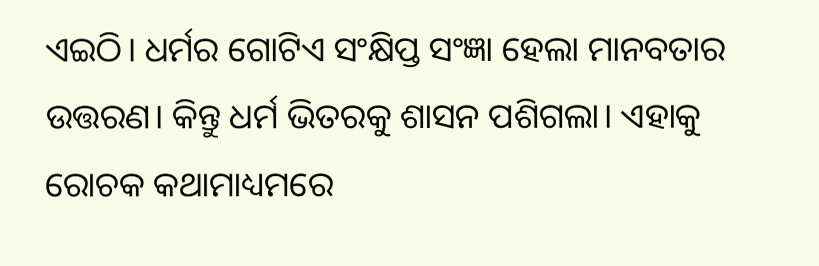ଏଇଠି। ଧର୍ମର ଗୋଟିଏ ସଂକ୍ଷିପ୍ତ ସଂଜ୍ଞା ହେଲା ମାନବତାର ଉତ୍ତରଣ। କିନ୍ତୁ ଧର୍ମ ଭିତରକୁ ଶାସନ ପଶିଗଲା। ଏହାକୁ ରୋଚକ କଥାମାଧ୍ୟମରେ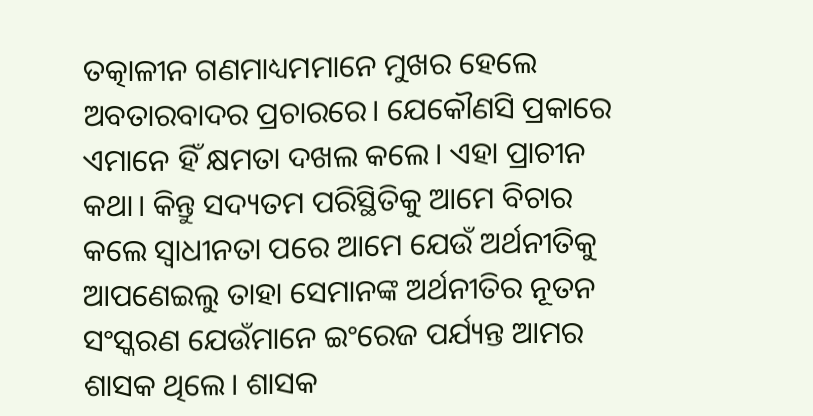ତତ୍କାଳୀନ ଗଣମାଧ୍ୟମମାନେ ମୁଖର ହେଲେ ଅବତାରବାଦର ପ୍ରଚାରରେ। ଯେକୌଣସି ପ୍ରକାରେ ଏମାନେ ହିଁ କ୍ଷମତା ଦଖଲ କଲେ। ଏହା ପ୍ରାଚୀନ କଥା। କିନ୍ତୁ ସଦ୍ୟତମ ପରିସ୍ଥିତିକୁ ଆମେ ବିଚାର କଲେ ସ୍ୱାଧୀନତା ପରେ ଆମେ ଯେଉଁ ଅର୍ଥନୀତିକୁ ଆପଣେଇଲୁ ତାହା ସେମାନଙ୍କ ଅର୍ଥନୀତିର ନୂତନ ସଂସ୍କରଣ ଯେଉଁମାନେ ଇଂରେଜ ପର୍ଯ୍ୟନ୍ତ ଆମର ଶାସକ ଥିଲେ। ଶାସକ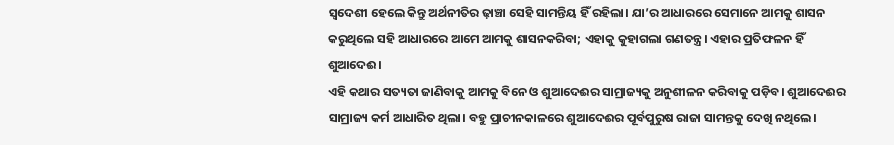ସ୍ୱଦେଶୀ ହେଲେ କିନ୍ତୁ ଅର୍ଥନୀତିର ଢ଼ାଞ୍ଚା ସେହି ସାମନ୍ତିୟ ହିଁ ରହିଲା। ଯା’ର ଆଧାରରେ ସେମାନେ ଆମକୁ ଶାସନ କରୁଥିଲେ ସହି ଆଧାରରେ ଆମେ ଆମକୁ ଶାସନକରିବା; ଏହାକୁ କୁହାଗଲା ଗଣତନ୍ତ୍ର। ଏହାର ପ୍ରତିଫଳନ ହିଁ ଶୁଆଦେଈ।
ଏହି କଥାର ସତ୍ୟତା ଜାଣିବାକୁ ଆମକୁ ବିନେ ଓ ଶୁଆଦେଈର ସାମ୍ରାଜ୍ୟକୁ ଅନୁଶୀଳନ କରିବାକୁ ପଡ଼ିବ। ଶୁଆଦେଈର ସାମ୍ରାଜ୍ୟ କର୍ମ ଆଧାରିତ ଥିଲା। ବହୁ ପ୍ରାଚୀନକାଳରେ ଶୁଆଦେଈର ପୂର୍ବପୁରୁଷ ରାଜା ସାମନ୍ତକୁ ଦେଖି ନଥିଲେ।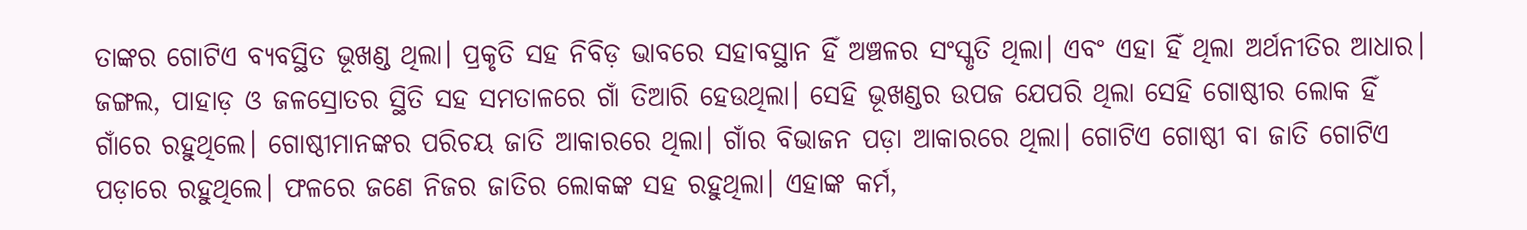ତାଙ୍କର ଗୋଟିଏ ବ୍ୟବସ୍ଥିତ ଭୂଖଣ୍ଡ ଥିଲା। ପ୍ରକୃତି ସହ ନିବିଡ଼ ଭାବରେ ସହାବସ୍ଥାନ ହିଁ ଅଞ୍ଚଳର ସଂସ୍କୃତି ଥିଲା। ଏବଂ ଏହା ହିଁ ଥିଲା ଅର୍ଥନୀତିର ଆଧାର। ଜଙ୍ଗଲ, ପାହାଡ଼ ଓ ଜଳସ୍ରୋତର ସ୍ଥିତି ସହ ସମତାଳରେ ଗାଁ ତିଆରି ହେଉଥିଲା। ସେହି ଭୂଖଣ୍ଡର ଉପଜ ଯେପରି ଥିଲା ସେହି ଗୋଷ୍ଠୀର ଲୋକ ହିଁ ଗାଁରେ ରହୁଥିଲେ। ଗୋଷ୍ଠୀମାନଙ୍କର ପରିଚୟ ଜାତି ଆକାରରେ ଥିଲା। ଗାଁର ବିଭାଜନ ପଡ଼ା ଆକାରରେ ଥିଲା। ଗୋଟିଏ ଗୋଷ୍ଠୀ ବା ଜାତି ଗୋଟିଏ ପଡ଼ାରେ ରହୁଥିଲେ। ଫଳରେ ଜଣେ ନିଜର ଜାତିର ଲୋକଙ୍କ ସହ ରହୁଥିଲା। ଏହାଙ୍କ କର୍ମ,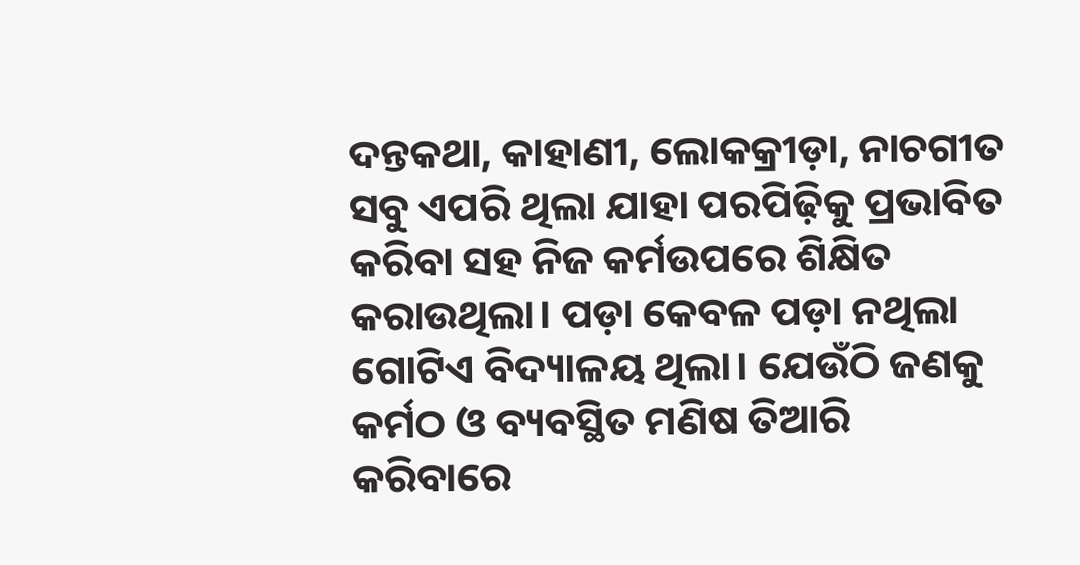ଦନ୍ତକଥା, କାହାଣୀ, ଲୋକକ୍ରୀଡ଼ା, ନାଚଗୀତ ସବୁ ଏପରି ଥିଲା ଯାହା ପରପିଢ଼ିକୁ ପ୍ରଭାବିତ କରିବା ସହ ନିଜ କର୍ମଉପରେ ଶିକ୍ଷିତ କରାଉଥିଲା। ପଡ଼ା କେବଳ ପଡ଼ା ନଥିଲା ଗୋଟିଏ ବିଦ୍ୟାଳୟ ଥିଲା। ଯେଉଁଠି ଜଣକୁ କର୍ମଠ ଓ ବ୍ୟବସ୍ଥିତ ମଣିଷ ତିଆରି କରିବାରେ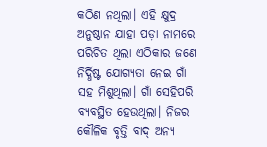କଠିଣ ନଥିଲା। ଏହି କ୍ଷୁଦ୍ର ଅନୁଷ୍ଠାନ ଯାହା ପଡ଼ା ନାମରେ ପରିଚିତ ଥିଲା ଏଠିକାର ଜଣେ ନିର୍ଦ୍ଧିଷ୍ଟ ଯୋଗ୍ୟତା ନେଇ ଗାଁ ସହ ମିଶୁଥିଲା। ଗାଁ ସେହିପରି ବ୍ୟବସ୍ଥିତ ହେଉଥିଲା। ନିଜର କୌଳିକ ବୃତ୍ତି ବାଦ୍ ଅନ୍ୟ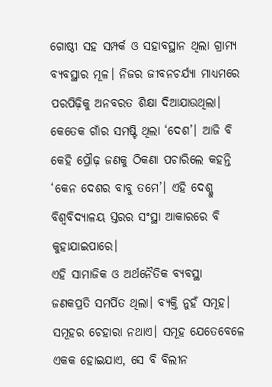ଗୋଷ୍ଠୀ ସହ ସମ୍ପର୍କ ଓ ସହାବସ୍ଥାନ ଥିଲା ଗ୍ରାମ୍ୟ ବ୍ୟବସ୍ଥାର ମୂଳ। ନିଜର ଜୀବନଚର୍ଯ୍ୟା ମାଧ୍ୟମରେ ପରପିଢ଼ିକୁ ଅନବରତ ଶିକ୍ଷା ଦିଆଯାଉଥିଲା। କେତେକ ଗାଁର ସମଷ୍ଟି ଥିଲା ‘ଦେଶ’। ଆଜି ବି କେହି ପ୍ରୌଢ଼ ଜଣକୁ ଠିକଣା ପଚାରିଲେ କହନ୍ତି ‘କେନ ଦେଶର ବାବୁ ତମେ’। ଏହି ଦେଶ୍କୁ ବିଶ୍ୱବିଦ୍ୟାଳୟ ସ୍ତରର ସଂସ୍ଥା ଆକାରରେ ବି କୁହାଯାଇପାରେ।
ଏହି ସାମାଜିକ ଓ ଅର୍ଥନୈତିକ ବ୍ୟବସ୍ଥା ଜଣକପ୍ରତି ସମର୍ପିତ ଥିଲା। ବ୍ୟକ୍ତି ନୁହଁ ସମୂହ। ସମୂହର ଚେହାରା ନଥାଏ। ସମୂହ ଯେତେବେଳେ ଏକକ ହୋଇଯାଏ, ସେ ବି ବିଲୀନ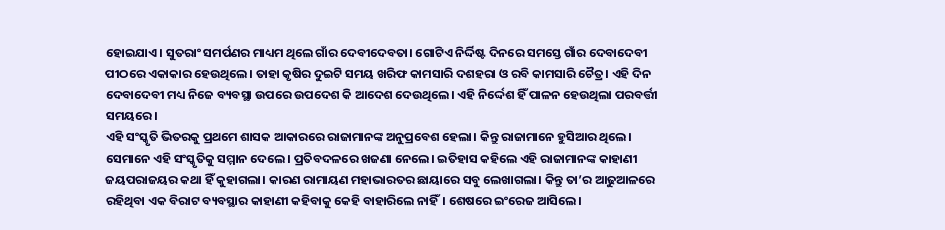ହୋଇଯାଏ। ସୁତରାଂ ସମର୍ପଣର ମାଧ୍ୟମ ଥିଲେ ଗାଁର ଦେବୀଦେବତା। ଗୋଟିଏ ନିର୍ଦ୍ଦିଷ୍ଟ ଦିନରେ ସମସ୍ତେ ଗାଁର ଦେବାଦେବୀ ପୀଠରେ ଏକାକାର ହେଉଥିଲେ। ତାହା କୃଷିର ଦୁଇଟି ସମୟ ଖରିଫ କାମସାରି ଦଶହରା ଓ ରବି କାମସାରି ଚୈତ୍ର। ଏହି ଦିନ ଦେବାଦେବୀ ମଧ୍ୟ ନିଜେ ବ୍ୟବସ୍ଥା ଉପରେ ଉପଦେଶ କି ଆଦେଶ ଦେଉଥିଲେ। ଏହି ନିର୍ଦ୍ଦେଶ ହିଁ ପାଳନ ହେଉଥିଲା ପରବର୍ତ୍ତୀ ସମୟରେ।
ଏହି ସଂସ୍କୃତି ଭିତରକୁ ପ୍ରଥମେ ଶାସକ ଆକାରରେ ରାଜାମାନଙ୍କ ଅନୁପ୍ରବେଶ ହେଲା। କିନ୍ତୁ ରାଜାମାନେ ହୁସିଆର ଥିଲେ। ସେମାନେ ଏହି ସଂସ୍କୃତିକୁ ସମ୍ମାନ ଦେଲେ। ପ୍ରତିବଦଳରେ ଖଜଣା ନେଲେ। ଇତିହାସ କହିଲେ ଏହି ରାଜାମାନଙ୍କ କାହାଣୀ ଜୟପରାଜୟର କଥା ହିଁ କୁହାଗଲା। କାରଣ ରାମାୟଣ ମହାଭାରତର ଛାୟାରେ ସବୁ ଲେଖାଗଲା। କିନ୍ତୁ ତା’ର ଆଢୁଆଳରେ ରହିଥିବା ଏକ ବିରାଟ ବ୍ୟବସ୍ଥାର କାହାଣୀ କହିବାକୁ କେହି ବାହାରିଲେ ନାହିଁ। ଶେଷରେ ଇଂରେଜ ଆସିଲେ।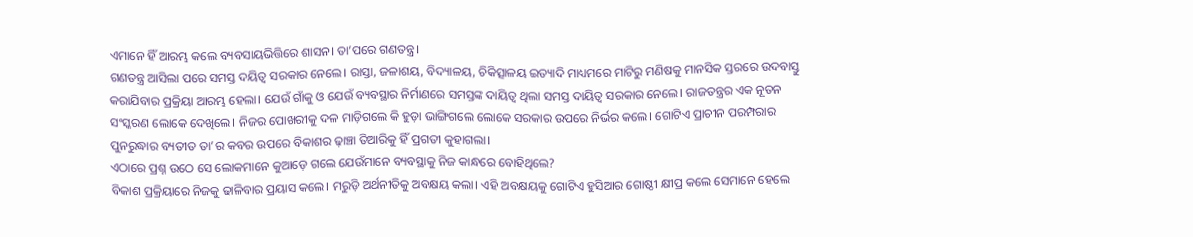ଏମାନେ ହିଁ ଆରମ୍ଭ କଲେ ବ୍ୟବସାୟଭିତ୍ତିରେ ଶାସନ। ତା’ପରେ ଗଣତନ୍ତ୍ର।
ଗଣତନ୍ତ୍ର ଆସିଲା ପରେ ସମସ୍ତ ଦୟିତ୍ୱ ସରକାର ନେଲେ। ରାସ୍ତା, ଜଳାଶୟ, ବିଦ୍ୟାଳୟ, ଚିକିତ୍ସାଳୟ ଇତ୍ୟାଦି ମାଧ୍ୟମରେ ମାଟିରୁ ମଣିଷକୁ ମାନସିକ ସ୍ତରରେ ଉଦବାସ୍ତୁ କରାଯିବାର ପ୍ରକ୍ରିୟା ଆରମ୍ଭ ହେଲା। ଯେଉଁ ଗାଁକୁ ଓ ଯେଉଁ ବ୍ୟବସ୍ଥାର ନିର୍ମାଣରେ ସମସ୍ତଙ୍କ ଦାୟିତ୍ୱ ଥିଲା ସମସ୍ତ ଦାୟିତ୍ୱ ସରକାର ନେଲେ। ରାଜତନ୍ତ୍ରର ଏକ ନୂତନ ସଂସ୍କରଣ ଲୋକେ ଦେଖିଲେ। ନିଜର ପୋଖରୀକୁ ଦଳ ମାଡ଼ିଗଲେ କି ହୁଡ଼ା ଭାଙ୍ଗିଗଲେ ଲୋକେ ସରକାର ଉପରେ ନିର୍ଭର କଲେ। ଗୋଟିଏ ପ୍ରାଚୀନ ପରମ୍ପରାର ପୁନରୁଦ୍ଧାର ବ୍ୟତୀତ ତା’ର କବର ଉପରେ ବିକାଶର ଢ଼ାଞ୍ଚା ତିଆରିକୁ ହିଁ ପ୍ରଗତୀ କୁହାଗଲା।
ଏଠାରେ ପ୍ରଶ୍ନ ଉଠେ ସେ ଲୋକମାନେ କୁଆଡ଼େ ଗଲେ ଯେଉଁମାନେ ବ୍ୟବସ୍ଥାକୁ ନିଜ କାନ୍ଧରେ ବୋହିଥିଲେ?
ବିକାଶ ପ୍ରକ୍ରିୟାରେ ନିଜକୁ ଢାଳିବାର ପ୍ରୟାସ କଲେ। ମରୁଡ଼ି ଅର୍ଥନୀତିକୁ ଅବକ୍ଷୟ କଲା। ଏହି ଅବକ୍ଷୟକୁ ଗୋଟିଏ ହୁସିଆର ଗୋଷ୍ଠୀ କ୍ଷୀପ୍ର କଲେ ସେମାନେ ହେଲେ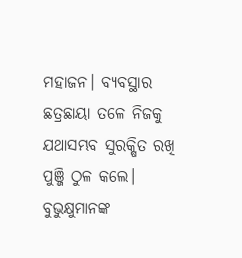ମହାଜନ। ବ୍ୟବସ୍ଥାର ଛତ୍ରଛାୟା ତଳେ ନିଜକୁ ଯଥାସମ୍ଭବ ସୁରକ୍ଷିତ ରଖି ପୁଞ୍ଜି ଠୁଳ କଲେ। ବୁଭୁକ୍ଷୁମାନଙ୍କ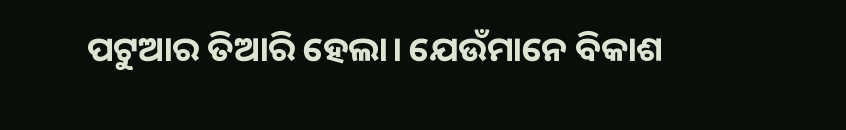ପଟୁଆର ତିଆରି ହେଲା। ଯେଉଁମାନେ ବିକାଶ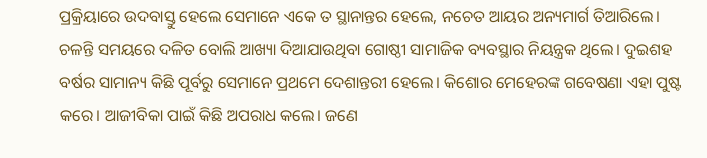ପ୍ରକ୍ରିୟାରେ ଉଦବାସ୍ତୁ ହେଲେ ସେମାନେ ଏକେ ତ ସ୍ଥାନାନ୍ତର ହେଲେ, ନଚେତ ଆୟର ଅନ୍ୟମାର୍ଗ ତିଆରିଲେ। ଚଳନ୍ତି ସମୟରେ ଦଳିତ ବୋଲି ଆଖ୍ୟା ଦିଆଯାଉଥିବା ଗୋଷ୍ଠୀ ସାମାଜିକ ବ୍ୟବସ୍ଥାର ନିୟନ୍ତ୍ରକ ଥିଲେ। ଦୁଇଶହ ବର୍ଷର ସାମାନ୍ୟ କିଛି ପୂର୍ବରୁ ସେମାନେ ପ୍ରଥମେ ଦେଶାନ୍ତରୀ ହେଲେ। କିଶୋର ମେହେରଙ୍କ ଗବେଷଣା ଏହା ପୁଷ୍ଟ କରେ। ଆଜୀବିକା ପାଇଁ କିଛି ଅପରାଧ କଲେ। ଜଣେ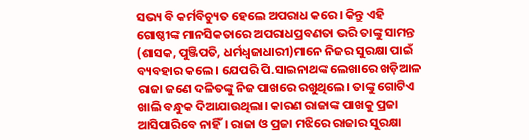ସଭ୍ୟ ବି କର୍ମବିଚ୍ୟୁତ ହେଲେ ଅପରାଧ କରେ। କିନ୍ତୁ ଏହି ଗୋଷ୍ଠୀଙ୍କ ମାନସିକତାରେ ଅପରାଧପ୍ରବଣତା ଭରି ତାଙ୍କୁ ସାମନ୍ତ (ଶାସକ, ପୁଞ୍ଜିପତି, ଧର୍ମଧ୍ୱଜାଧାରୀ)ମାନେ ନିଜର ସୁରକ୍ଷା ପାଇଁ ବ୍ୟବହାର କଲେ। ଯେପରି ପି.ସାଇନାଥଙ୍କ ଲେଖାରେ ଖଡ଼ିଆଳ ରାଜା ଜଣେ ଦଳିତଙ୍କୁ ନିଜ ପାଖରେ ରଖୁଥିଲେ। ତାଙ୍କୁ ଗୋଟିଏ ଖାଲି ବନ୍ଧୁକ ଦିଆଯାଉଥିଲା। କାରଣ ରାଜାଙ୍କ ପାଖକୁ ପ୍ରଜା ଆସିପାରିବେ ନାହିଁ। ରାଜା ଓ ପ୍ରଜା ମଝିରେ ରାଜାର ସୁରକ୍ଷା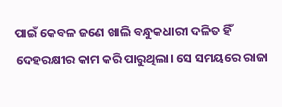ପାଇଁ କେବଳ ଜଣେ ଖାଲି ବନ୍ଧୁକଧାରୀ ଦଳିତ ହିଁ ଦେହରକ୍ଷୀର କାମ କରି ପାରୁଥିଲା। ସେ ସମୟରେ ରାଜା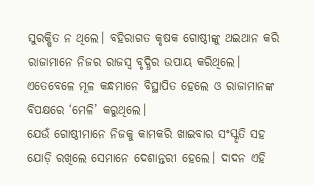ସୁରକ୍ଷିତ ନ ଥିଲେ। ବହିରାଗତ କୃଷକ ଗୋଷ୍ଠୀଙ୍କୁ ଥଇଥାନ କରି ରାଜାମାନେ ନିଜର ରାଜସ୍ୱ ବୃଦ୍ଧିର ଉପାୟ କରିଥିଲେ। ଏତେବେଳେ ମୂଳ କନ୍ଧମାନେ ବିସ୍ଥାପିତ ହେଲେ ଓ ରାଜାମାନଙ୍କ ବିପକ୍ଷରେ ‘ମେଳି’ କରୁଥିଲେ।
ଯେଉଁ ଗୋଷ୍ଠୀମାନେ ନିଜକୁ କାମକରି ଖାଇବାର ସଂସ୍କୃତି ସହ ଯୋଡ଼ି ରଖିଲେ ସେମାନେ ଦେଶାନ୍ତରୀ ହେଲେ। ଦାଦନ ଏହି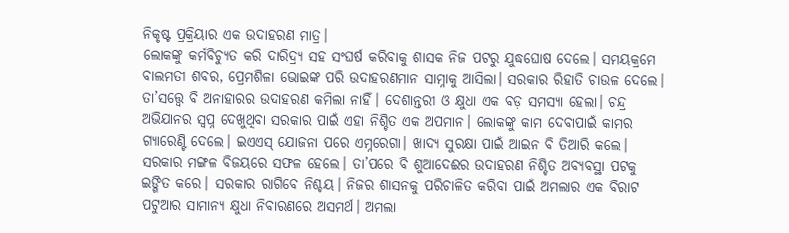ନିକୃଷ୍ଟ ପ୍ରକ୍ରିୟାର ଏକ ଉଦାହରଣ ମାତ୍ର।
ଲୋକଙ୍କୁ କର୍ମବିଚ୍ୟୁତ କରି ଦାରିଦ୍ର୍ୟ ସହ ସଂଘର୍ଷ କରିବାକୁ ଶାସକ ନିଜ ପଟରୁ ଯୁଦ୍ଧଘୋଷ ଦେଲେ। ସମୟକ୍ରମେ ବାଲମତୀ ଶବର, ପ୍ରେମଶିଳା ଭୋଇଙ୍କ ପରି ଉଦାହରଣମାନ ସାମ୍ନାକୁ ଆସିଲା। ସରକାର ରିହାତି ଚାଉଳ ଦେଲେ। ତା’ସତ୍ତ୍ୱେ ବି ଅନାହାରର ଉଦାହରଣ କମିଲା ନାହିଁ। ଦେଶାନ୍ତରୀ ଓ କ୍ଷୁଧା ଏକ ବଡ଼ ସମସ୍ୟା ହେଲା। ଚନ୍ଦ୍ର ଅଭିଯାନର ସ୍ୱପ୍ନ ଦେଖୁଥିବା ସରକାର ପାଇଁ ଏହା ନିଶ୍ଚିତ ଏକ ଅପମାନ। ଲୋକଙ୍କୁ କାମ ଦେବାପାଇଁ କାମର ଗ୍ୟାରେଣ୍ଟି ଦେଲେ। ଇଏଏସ୍ ଯୋଜନା ପରେ ଏମ୍ନରେଗା। ଖାଦ୍ୟ ସୁରକ୍ଷା ପାଇଁ ଆଇନ ବି ତିଆରି କଲେ। ସରକାର ମଙ୍ଗଳ ବିଜୟରେ ସଫଳ ହେଲେ। ତା’ପରେ ବି ଶୁଆଦେଈର ଉଦାହରଣ ନିଶ୍ଚିତ ଅବ୍ୟବସ୍ଥା ପଟକୁ ଇଙ୍ଗିତ କରେ। ସରକାର ରାଗିବେ ନିଶ୍ଚୟ। ନିଜର ଶାସନକୁ ପରିଚାଳିତ କରିବା ପାଇଁ ଅମଲାର ଏକ ବିରାଟ ପଟୁଆର ସାମାନ୍ୟ କ୍ଷୁଧା ନିବାରଣରେ ଅସମର୍ଥ। ଅମଲା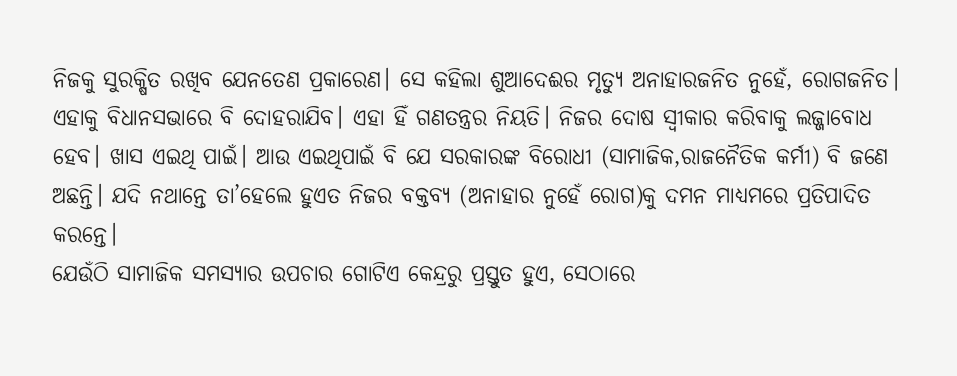ନିଜକୁ ସୁରକ୍ଷିତ ରଖିବ ଯେନତେଣ ପ୍ରକାରେଣ। ସେ କହିଲା ଶୁଆଦେଈର ମୃତ୍ୟୁ ଅନାହାରଜନିତ ନୁହେଁ, ରୋଗଜନିତ। ଏହାକୁ ବିଧାନସଭାରେ ବି ଦୋହରାଯିବ। ଏହା ହିଁ ଗଣତନ୍ତ୍ରର ନିୟତି। ନିଜର ଦୋଷ ସ୍ୱୀକାର କରିବାକୁ ଲଜ୍ଜାବୋଧ ହେବ। ଖାସ ଏଇଥି ପାଇଁ। ଆଉ ଏଇଥିପାଇଁ ବି ଯେ ସରକାରଙ୍କ ବିରୋଧୀ (ସାମାଜିକ,ରାଜନୈତିକ କର୍ମୀ) ବି ଜଣେ ଅଛନ୍ତି। ଯଦି ନଥାନ୍ତେ ତା’ହେଲେ ହୁଏତ ନିଜର ବକ୍ତବ୍ୟ (ଅନାହାର ନୁହେଁ ରୋଗ)କୁ ଦମନ ମାଧ୍ୟମରେ ପ୍ରତିପାଦିତ କରନ୍ତେ।
ଯେଉଁଠି ସାମାଜିକ ସମସ୍ୟାର ଉପଚାର ଗୋଟିଏ କେନ୍ଦ୍ରରୁ ପ୍ରସ୍ତୁତ ହୁଏ, ସେଠାରେ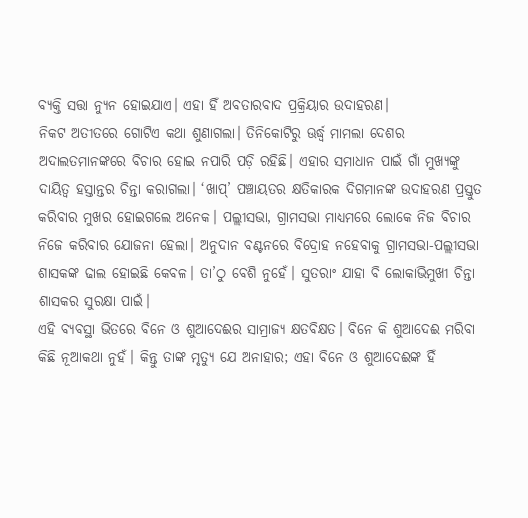ବ୍ୟକ୍ତି ସତ୍ତା ନ୍ୟୁନ ହୋଇଯାଏ। ଏହା ହିଁ ଅବତାରବାଦ ପ୍ରକ୍ରିୟାର ଉଦାହରଣ।
ନିକଟ ଅତୀତରେ ଗୋଟିଏ କଥା ଶୁଣାଗଲା। ତିନିକୋଟିରୁ ଊର୍ଦ୍ଧ୍ୱ ମାମଲା ଦେଶର ଅଦାଲତମାନଙ୍କରେ ବିଚାର ହୋଇ ନପାରି ପଡ଼ି ରହିଛି। ଏହାର ସମାଧାନ ପାଇଁ ଗାଁ ମୁଖ୍ୟଙ୍କୁ ଦାୟିତ୍ୱ ହସ୍ତାନ୍ତର ଚିନ୍ତା କରାଗଲା। ‘ଖାପ୍’ ପଞ୍ଚାୟତର କ୍ଷତିକାରକ ଦିଗମାନଙ୍କ ଉଦାହରଣ ପ୍ରସ୍ତୁତ କରିବାର ମୁଖର ହୋଇଗଲେ ଅନେକ। ପଲ୍ଲୀସଭା, ଗ୍ରାମସଭା ମାଧ୍ୟମରେ ଲୋକେ ନିଜ ବିଚାର ନିଜେ କରିବାର ଯୋଜନା ହେଲା। ଅନୁଦାନ ବଣ୍ଟନରେ ବିଦ୍ରୋହ ନହେବାକୁ ଗ୍ରାମସଭା-ପଲ୍ଲୀସଭା ଶାସକଙ୍କ ଢାଲ ହୋଇଛି କେବଳ। ତା’ଠୁ ବେଶି ନୁହେଁ। ସୁତରାଂ ଯାହା ବି ଲୋକାଭିମୁଖୀ ଚିନ୍ତା ଶାସକର ସୁରକ୍ଷା ପାଇଁ।
ଏହି ବ୍ୟବସ୍ଥା ଭିତରେ ବିନେ ଓ ଶୁଆଦେଈର ସାମ୍ରାଜ୍ୟ କ୍ଷତବିକ୍ଷତ। ବିନେ କି ଶୁଆଦେଈ ମରିବା କିଛି ନୂଆକଥା ନୁହଁ। କିନ୍ତୁ ତାଙ୍କ ମୃତ୍ୟୁ ଯେ ଅନାହାର; ଏହା ବିନେ ଓ ଶୁଆଦେଈଙ୍କ ହିଁ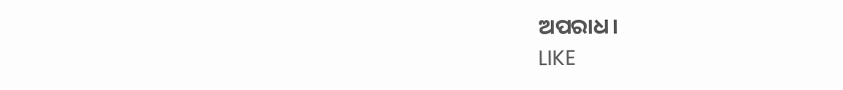ଅପରାଧ।
LIKE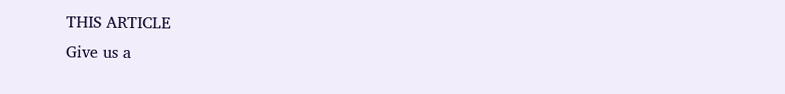THIS ARTICLE
Give us a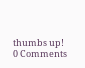thumbs up!
0 Comments